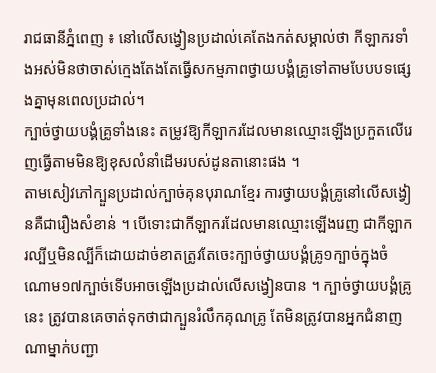រាជធានីភ្នំពេញ ៖ នៅលើសង្វៀនប្រដាល់គេតែងកត់សម្គាល់ថា កីឡាករទាំងអស់មិនថាចាស់ក្មេងតែងតែធ្វើសកម្មភាពថ្វាយបង្គំគ្រូទៅតាមបែបបទផ្សេងគ្នាមុនពេលប្រដាល់។
ក្បាច់ថ្វាយបង្គំគ្រូទាំងនេះ តម្រូវឱ្យកីឡាករដែលមានឈ្មោះឡើងប្រកួតលើរេញធ្វើតាមមិនឱ្យខុសលំនាំដើមរបស់ដូនតានោះផង ។
តាមសៀវភៅក្បួនប្រដាល់ក្បាច់គុនបុរាណខ្មែរ ការថ្វាយបង្គំគ្រូនៅលើសង្វៀនគឺជារឿងសំខាន់ ។ បើទោះជាកីឡាករដែលមានឈ្មោះឡើងរេញ ជាកីឡាករល្បីឬមិនល្បីក៏ដោយដាច់ខាតត្រូវតែចេះក្បាច់ថ្វាយបង្គំគ្រូ១ក្បាច់ក្នុងចំណោម១៧ក្បាច់ទើបអាចឡើងប្រដាល់លើសង្វៀនបាន ។ ក្បាច់ថ្វាយបង្គំគ្រូនេះ ត្រូវបានគេចាត់ទុកថាជាក្បួនរំលឹកគុណគ្រូ តែមិនត្រូវបានអ្នកជំនាញណាម្នាក់បញ្ជា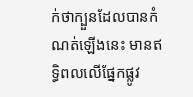ក់ថាក្បួនដែលបានកំណត់ឡើងនេះ មានឥទ្ធិពលលើផ្នែកផ្លូវ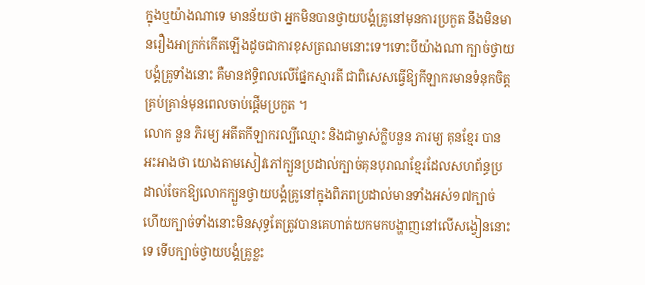ក្នុងឬយ៉ាងណាទេ មានន័យថា អ្នកមិនបានថ្វាយបង្គំគ្រូនៅមុនការប្រកួត នឹងមិនមានរឿងអាក្រក់កើតឡើងដូចជាការខុសត្រណមនោះទេ។ទោះបីយ៉ាងណា ក្បាច់ថ្វាយបង្គំគ្រូទាំងនោះ គឺមានឥទ្ធិពលលើផ្នែកស្មារតី ជាពិសេសធ្វើឱ្យកីឡាករមានទំនុកចិត្តគ្រប់គ្រាន់មុនពេលចាប់ផ្ដើមប្រកួត ។
លោក នួន ភិរម្យ អតីតកីឡាករល្បីឈ្មោះ និងជាម្ចាស់ក្លិបនួន ភារម្យ គុនខ្មែរ បានអះអាងថា យោងតាមសៀវភៅក្បួនប្រដាល់ក្បាច់គុនបុរាណខ្មែរដែលសហព័ន្ធប្រដាល់ចែកឱ្យលោកក្បួនថ្វាយបង្គំគ្រូនៅក្នុងពិភពប្រដាល់មានទាំងអស់១៧ក្បាច់ ហើយក្បាច់ទាំងនោះមិនសុទ្ធតែត្រូវបានគេហាត់យកមកបង្ហាញនៅលើសង្វៀននោះទេ ទើបក្បាច់ថ្វាយបង្គំគ្រូខ្លះ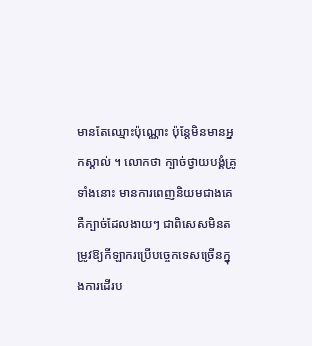មានតែឈ្មោះប៉ុណ្ណោះ ប៉ុន្តែមិនមានអ្នកស្គាល់ ។ លោកថា ក្បាច់ថ្វាយបង្គំគ្រូទាំងនោះ មានការពេញនិយមជាងគេគឺក្បាច់ដែលងាយៗ ជាពិសេសមិនតម្រូវឱ្យកីឡាករប្រើបច្ចេកទេសច្រើនក្នុងការដើរប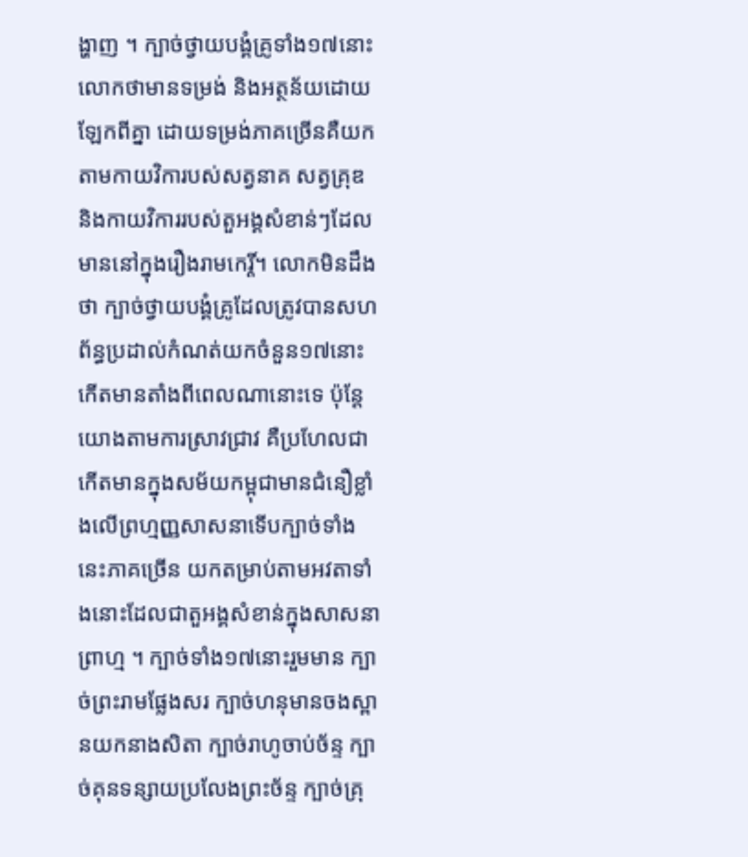ង្ហាញ ។ ក្បាច់ថ្វាយបង្គំគ្រូទាំង១៧នោះ លោកថាមានទម្រង់ និងអត្ថន័យដោយឡែកពីគ្នា ដោយទម្រង់ភាគច្រើនគឺយកតាមកាយវិការបស់សត្វនាគ សត្វគ្រុឌ និងកាយវិការរបស់តួអង្គសំខាន់ៗដែលមាននៅក្នុងរឿងរាមកេរ្តិ៍។ លោកមិនដឹងថា ក្បាច់ថ្វាយបង្គំគ្រូដែលត្រូវបានសហព័ន្ធប្រដាល់កំណត់យកចំនួន១៧នោះ កើតមានតាំងពីពេលណានោះទេ ប៉ុន្ដែយោងតាមការស្រាវជ្រាវ គឺប្រហែលជាកើតមានក្នុងសម័យកម្ពុជាមានជំនឿខ្លាំងលើព្រហ្មញ្ញសាសនាទើបក្បាច់ទាំងនេះភាគច្រើន យកតម្រាប់តាមអវតាទាំងនោះដែលជាតួអង្គសំខាន់ក្នុងសាសនាព្រាហ្ម ។ ក្បាច់ទាំង១៧នោះរួមមាន ក្បាច់ព្រះរាមផ្លែងសរ ក្បាច់ហនុមានចងស្ពានយកនាងសិតា ក្បាច់រាហូចាប់ច័ន្ទ ក្បាច់គុនទន្សាយប្រលែងព្រះច័ន្ទ ក្បាច់គ្រុ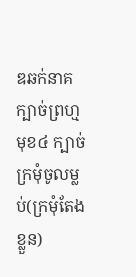ឌឆក់នាគ ក្បាច់ព្រហ្មមុខ៤ ក្បាច់ក្រមុំចូលម្លប់(ក្រមុំតែងខ្លួន)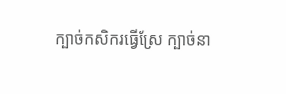ក្បាច់កសិករធ្វើស្រែ ក្បាច់នា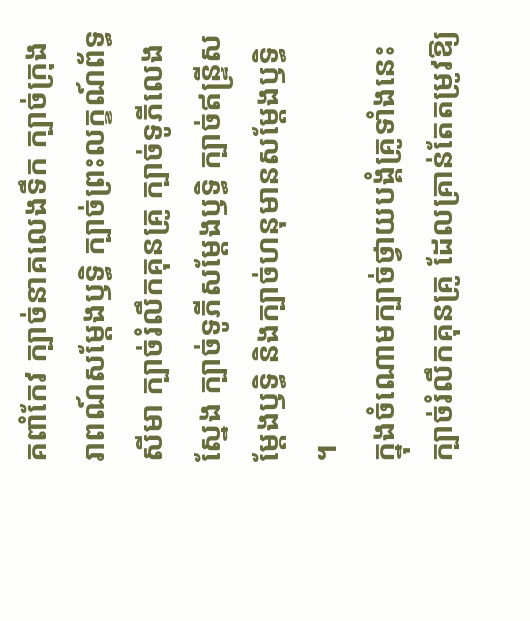គពាំកែវ ក្បាច់នាគលេងទឹក ក្បាច់ក្រុងរាពណ៍សម្ដែងឫទ្ធិ ក្បាច់ព្រះលក្ខណ៍ព័ទ្ធសីមា ក្បាច់រំលឹកគុនគ្រូ ក្បាច់ទូភីលេងស្នែង ក្បាច់ទូភីសម្ដែងឫទ្ធិ ក្បាច់ឥន្ទ្រីសម្ដែងឫទ្ធិ និងក្បាច់ហនុមានសម្ដែងឫទ្ធិ ។
ក្នុងចំណោមក្បាច់ថ្វាយបង្គំគ្រូទាំងនេះ ក្បាច់រំលឹកគុនគ្រូ ដែលគ្រាន់តែតម្រូវឱ្យ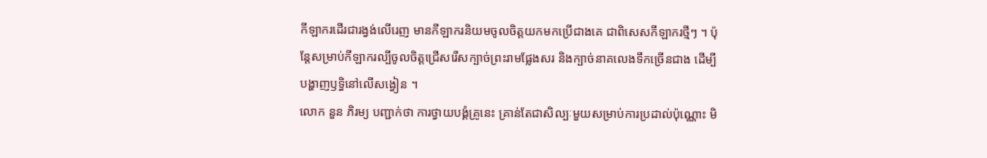កីឡាករដើរជារង្វង់លើរេញ មានកីឡាករនិយមចូលចិត្តយកមកប្រើជាងគេ ជាពិសេសកីឡាករថ្មីៗ ។ ប៉ុន្តែសម្រាប់កីឡាករល្បីចូលចិត្តជ្រើសរើសក្បាច់ព្រះរាមផ្លែងសរ និងក្បាច់នាគលេងទឹកច្រើនជាង ដើម្បីបង្ហាញឫទ្ធិនៅលើសង្វៀន ។
លោក នួន ភិរម្យ បញ្ជាក់ថា ការថ្វាយបង្គំគ្រូនេះ គ្រាន់តែជាសិល្បៈមួយសម្រាប់ការប្រដាល់ប៉ុណ្ណោះ មិ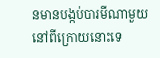នមានបង្កប់បារមីណាមួយនៅពីក្រោយនោះទេ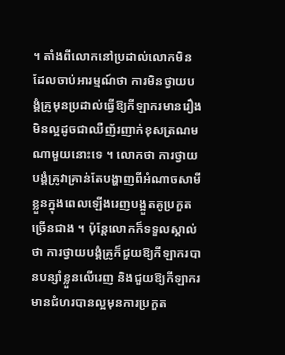។ តាំងពីលោកនៅប្រដាល់លោកមិនដែលចាប់អារម្មណ៍ថា ការមិនថ្វាយបង្គំគ្រូមុនប្រដាល់ធ្វើឱ្យកីឡាករមានរឿងមិនល្អដូចជាឈឺញ័រញាក់ខុសត្រណមណាមួយនោះទេ ។ លោកថា ការថ្វាយបង្គំគ្រូវាគ្រាន់តែបង្ហាញពីអំណាចសាមីខ្លួនក្នុងពេលឡើងរេញបង្អួតគូប្រកួតច្រើនជាង ។ ប៉ុន្តែលោកក៏ទទួលស្គាល់ថា ការថ្វាយបង្គំគ្រូក៏ជួយឱ្យកីឡាករបានបន្សាំខ្លួនលើរេញ និងជួយឱ្យកីឡាករមានជំហរបានល្អមុនការប្រកួត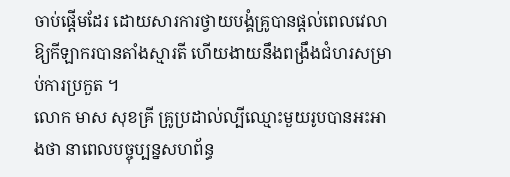ចាប់ផ្ដើមដែរ ដោយសារការថ្វាយបង្គំគ្រូបានផ្ដល់ពេលវេលាឱ្យកីឡាករបានតាំងស្មារតី ហើយងាយនឹងពង្រឹងជំហរសម្រាប់ការប្រកួត ។
លោក មាស សុខគ្រី គ្រូប្រដាល់ល្បីឈ្មោះមួយរូបបានអះអាងថា នាពេលបច្ចុប្បន្នសហព័ន្ធ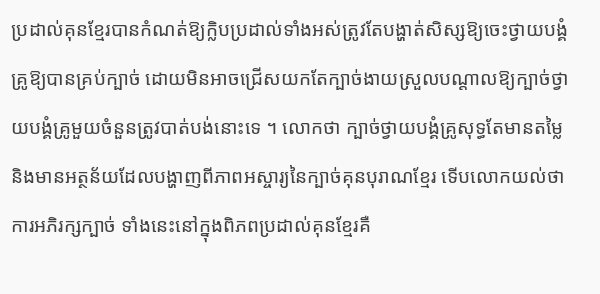ប្រដាល់គុនខ្មែរបានកំណត់ឱ្យក្លិបប្រដាល់ទាំងអស់ត្រូវតែបង្ហាត់សិស្សឱ្យចេះថ្វាយបង្គំគ្រូឱ្យបានគ្រប់ក្បាច់ ដោយមិនអាចជ្រើសយកតែក្បាច់ងាយស្រួលបណ្ដាលឱ្យក្បាច់ថ្វាយបង្គំគ្រូមួយចំនួនត្រូវបាត់បង់នោះទេ ។ លោកថា ក្បាច់ថ្វាយបង្គំគ្រូសុទ្ធតែមានតម្លៃ និងមានអត្ថន័យដែលបង្ហាញពីភាពអស្ចារ្យនៃក្បាច់គុនបុរាណខ្មែរ ទើបលោកយល់ថា ការអភិរក្សក្បាច់ ទាំងនេះនៅក្នុងពិភពប្រដាល់គុនខ្មែរគឺ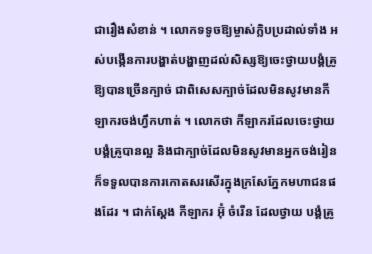ជារឿងសំខាន់ ។ លោកទទូចឱ្យម្ចាស់ក្លិបប្រដាល់ទាំង អស់បង្កើនការបង្ហាត់បង្ហាញដល់សិស្សឱ្យចេះថ្វាយបង្គំគ្រូឱ្យបានច្រើនក្បាច់ ជាពិសេសក្បាច់ដែលមិនសូវមានកីឡាករចង់ហ្វឹកហាត់ ។ លោកថា កីឡាករដែលចេះថ្វាយបង្គំគ្រូបានល្អ និងជាក្បាច់ដែលមិនសូវមានអ្នកចង់រៀន ក៏ទទួលបានការកោតសរសើរក្នុងក្រសែភ្នែកមហាជនផងដែរ ។ ជាក់ស្ដែង កីឡាករ អ៊ុំ ចំរើន ដែលថ្វាយ បង្គំគ្រូ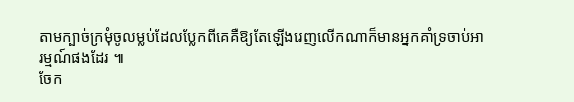តាមក្បាច់ក្រមុំចូលម្លប់ដែលប្លែកពីគេគឺឱ្យតែឡើងរេញលើកណាក៏មានអ្នកគាំទ្រចាប់អារម្មណ៍ផងដែរ ៕
ចែក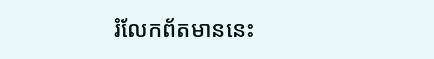រំលែកព័តមាននេះ